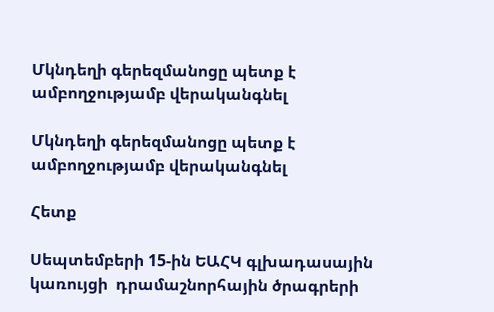Մկնդեղի գերեզմանոցը պետք է ամբողջությամբ վերականգնել

Մկնդեղի գերեզմանոցը պետք է ամբողջությամբ վերականգնել

Հետք

Սեպտեմբերի 15-ին ԵԱՀԿ գլխադասային կառույցի  դրամաշնորհային ծրագրերի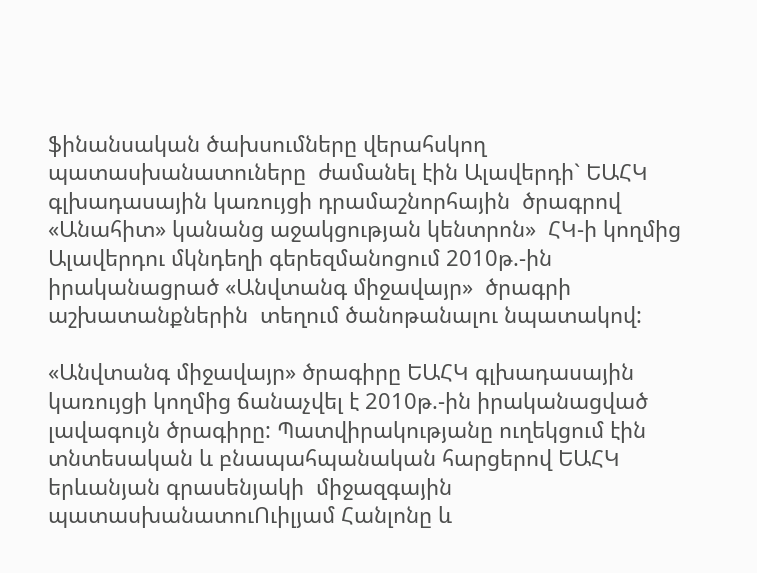ֆինանսական ծախսումները վերահսկող պատասխանատուները  ժամանել էին Ալավերդի` ԵԱՀԿ գլխադասային կառույցի դրամաշնորհային  ծրագրով «Անահիտ» կանանց աջակցության կենտրոն»  ՀԿ-ի կողմից  Ալավերդու մկնդեղի գերեզմանոցում 2010թ.-ին  իրականացրած «Անվտանգ միջավայր»  ծրագրի աշխատանքներին  տեղում ծանոթանալու նպատակով:

«Անվտանգ միջավայր» ծրագիրը ԵԱՀԿ գլխադասային կառույցի կողմից ճանաչվել է 2010թ.-ին իրականացված լավագույն ծրագիրը: Պատվիրակությանը ուղեկցում էին   տնտեսական և բնապահպանական հարցերով ԵԱՀԿ երևանյան գրասենյակի  միջազգային պատասխանատուՈւիլյամ Հանլոնը և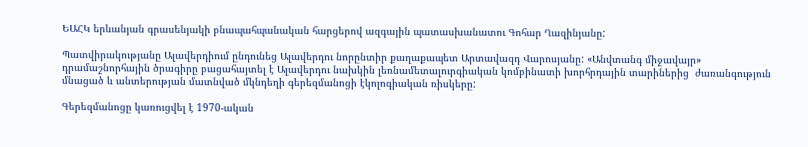ԵԱՀԿ երևանյան գրասենյակի բնապահպանական հարցերով ազգային պատասխանատու Գոհար Ղազինյանը:

Պատվիրակությանը Ալավերդիում ընդունեց Ալավերդու նորընտիր քաղաքապետ Արտավազդ Վարոսյանը: «Անվտանգ միջավայր»  դրամաշնորհային ծրագիրը բացահայտել է Ալավերդու նախկին լեռնամետալուրգիական կոմբինատի խորհրդային տարիներից  ժառանգություն մնացած և անտերության մատնված մկնդեղի գերեզմանոցի էկոլոգիական ռիսկերը:

Գերեզմանոցը կառուցվել է 1970-ական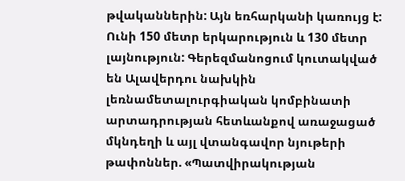թվականներին: Այն եռհարկանի կառույց է:   Ունի 150 մետր երկարություն և 130 մետր լայնություն: Գերեզմանոցում կուտակված են Ալավերդու նախկին լեռնամետալուրգիական կոմբինատի արտադրության հետևանքով առաջացած մկնդեղի և այլ վտանգավոր նյութերի թափոններ. «Պատվիրակության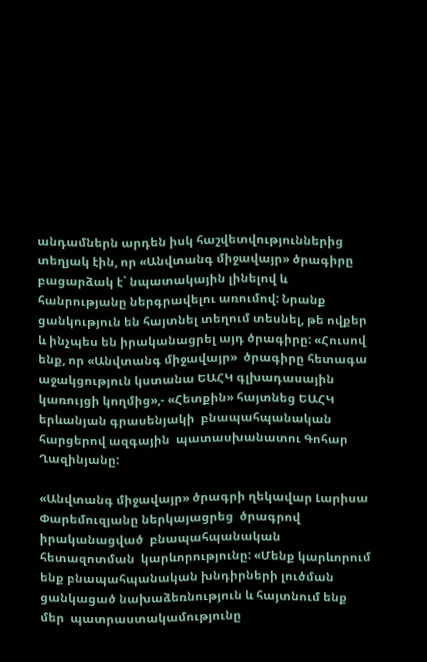անդամներն արդեն իսկ հաշվետվություններից տեղյակ էին, որ «Անվտանգ միջավայր» ծրագիրը բացարձակ է` նպատակային լինելով և  հանրությանը ներգրավելու առումով: Նրանք ցանկություն են հայտնել տեղում տեսնել, թե ովքեր և ինչպես են իրականացրել այդ ծրագիրը: «Հուսով ենք, որ «Անվտանգ միջավայր»  ծրագիրը հետագա աջակցություն կստանա ԵԱՀԿ գլխադասային կառույցի կողմից»,- «Հետքին» հայտնեց ԵԱՀԿ  երևանյան գրասենյակի  բնապահպանական հարցերով ազգային  պատասխանատու Գոհար Ղազինյանը:

«Անվտանգ միջավայր» ծրագրի ղեկավար Լարիսա Փարեմուզյանը ներկայացրեց  ծրագրով իրականացված  բնապահպանական  հետազոտման  կարևորությունը: «Մենք կարևորում ենք բնապահպանական խնդիրների լուծման ցանկացած նախաձեռնություն և հայտնում ենք մեր  պատրաստակամությունը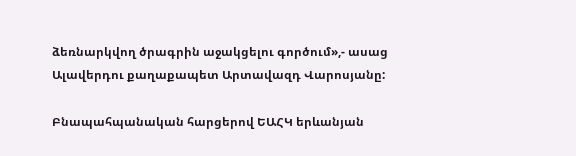ձեռնարկվող ծրագրին աջակցելու գործում»,- ասաց  Ալավերդու քաղաքապետ Արտավազդ Վարոսյանը:

Բնապահպանական հարցերով ԵԱՀԿ երևանյան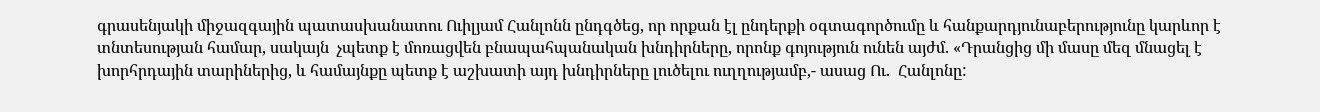գրասենյակի միջազգային պատասխանատու Ուիլյամ Հանլոնն ընդգծեց, որ որքան էլ ընդերքի օգտագործումը և հանքարդյունաբերությունը կարևոր է տնտեսության համար, սակայն  չպետք է մոռացվեն բնապահպանական խնդիրները, որոնք գոյություն ունեն այժմ. «Դրանցից մի մասը մեզ մնացել է խորհրդային տարիներից, և համայնքը պետք է աշխատի այդ խնդիրները լուծելու ուղղությամբ,- ասաց Ու.  Հանլոնը: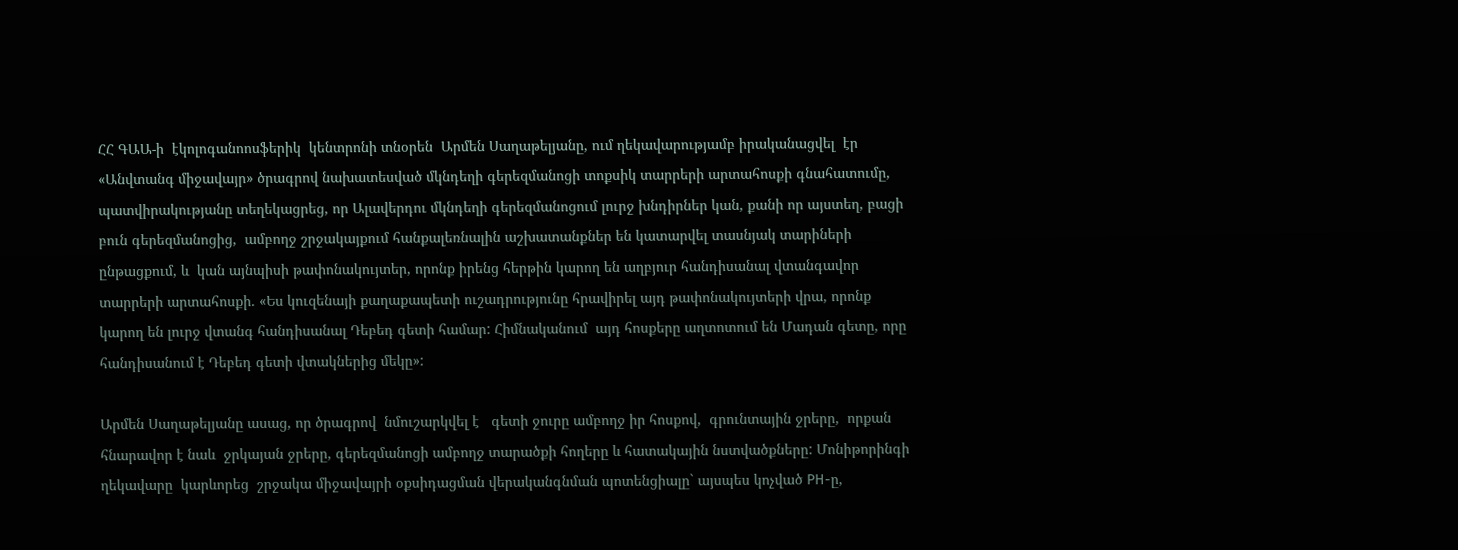ՀՀ ԳԱԱ-ի  էկոլոգանոոսֆերիկ  կենտրոնի տնօրեն  Արմեն Սաղաթելյանը, ում ղեկավարությամբ իրականացվել  էր «Անվտանգ միջավայր» ծրագրով նախատեսված մկնդեղի գերեզմանոցի տոքսիկ տարրերի արտահոսքի գնահատումը,  պատվիրակությանը տեղեկացրեց, որ Ալավերդու մկնդեղի գերեզմանոցում լուրջ խնդիրներ կան, քանի որ այստեղ, բացի բուն գերեզմանոցից,  ամբողջ շրջակայքում հանքալեռնալին աշխատանքներ են կատարվել տասնյակ տարիների ընթացքում, և  կան այնպիսի թափոնակույտեր, որոնք իրենց հերթին կարող են աղբյուր հանդիսանալ վտանգավոր տարրերի արտահոսքի. «Ես կուզենայի քաղաքապետի ուշադրությունը հրավիրել այդ թափոնակույտերի վրա, որոնք կարող են լուրջ վտանգ հանդիսանալ Դեբեդ գետի համար: Հիմնականում  այդ հոսքերը աղտոտում են Մադան գետը, որը հանդիսանում է Դեբեդ գետի վտակներից մեկը»:

Արմեն Սաղաթելյանը ասաց, որ ծրագրով  նմուշարկվել է   գետի ջուրը ամբողջ իր հոսքով,  գրունտային ջրերը,  որքան հնարավոր է նաև  ջրկայան ջրերը, գերեզմանոցի ամբողջ տարածքի հողերը և հատակային նստվածքները: Մոնիթորինգի ղեկավարը  կարևորեց  շրջակա միջավայրի օքսիդացման վերականգնման պոտենցիալը` այսպես կոչված PH-ը,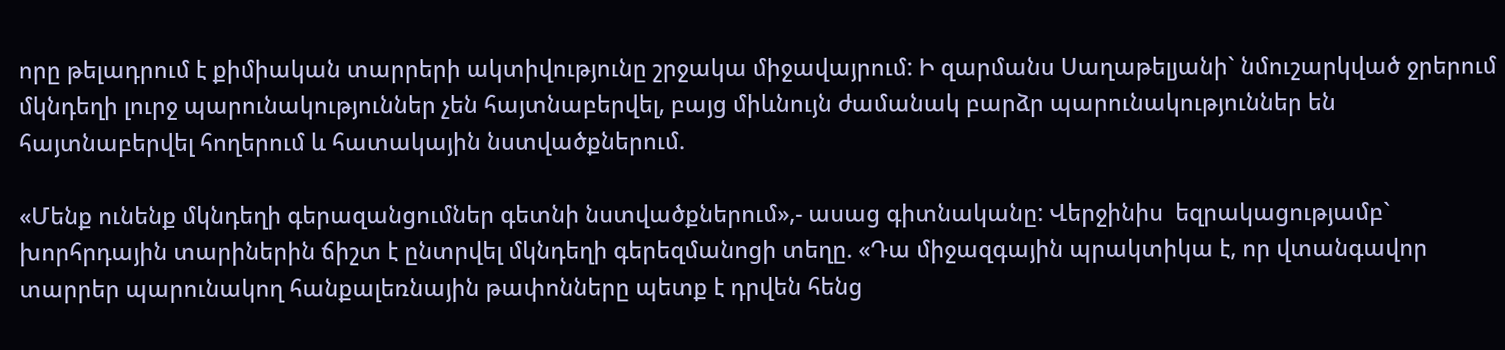որը թելադրում է քիմիական տարրերի ակտիվությունը շրջակա միջավայրում: Ի զարմանս Սաղաթելյանի` նմուշարկված ջրերում մկնդեղի լուրջ պարունակություններ չեն հայտնաբերվել, բայց միևնույն ժամանակ բարձր պարունակություններ են հայտնաբերվել հողերում և հատակային նստվածքներում.

«Մենք ունենք մկնդեղի գերազանցումներ գետնի նստվածքներում»,- ասաց գիտնականը: Վերջինիս  եզրակացությամբ` խորհրդային տարիներին ճիշտ է ընտրվել մկնդեղի գերեզմանոցի տեղը. «Դա միջազգային պրակտիկա է, որ վտանգավոր տարրեր պարունակող հանքալեռնային թափոնները պետք է դրվեն հենց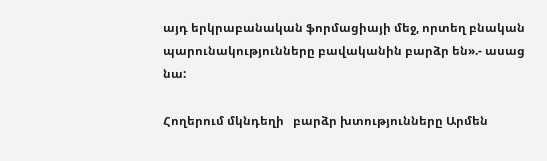այդ երկրաբանական ֆորմացիայի մեջ, որտեղ բնական պարունակությունները բավականին բարձր են».- ասաց նա:

Հողերում մկնդեղի   բարձր խտությունները Արմեն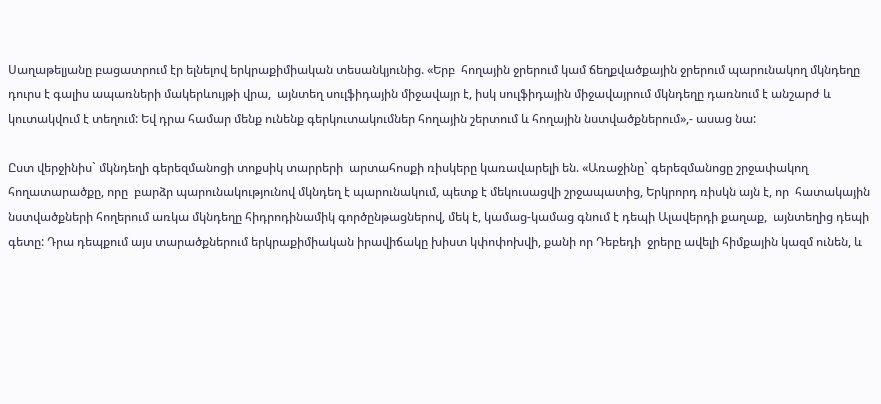Սաղաթելյանը բացատրում էր ելնելով երկրաքիմիական տեսանկյունից. «Երբ  հողային ջրերում կամ ճեղքվածքային ջրերում պարունակող մկնդեղը դուրս է գալիս ապառների մակերևույթի վրա,  այնտեղ սուլֆիդային միջավայր է, իսկ սուլֆիդային միջավայրում մկնդեղը դառնում է անշարժ և կուտակվում է տեղում: Եվ դրա համար մենք ունենք գերկուտակումներ հողային շերտում և հողային նստվածքներում»,- ասաց նա:

Ըստ վերջինիս` մկնդեղի գերեզմանոցի տոքսիկ տարրերի  արտահոսքի ռիսկերը կառավարելի են. «Առաջինը` գերեզմանոցը շրջափակող  հողատարածքը, որը  բարձր պարունակությունով մկնդեղ է պարունակում, պետք է մեկուսացվի շրջապատից, Երկրորդ ռիսկն այն է, որ  հատակային նստվածքների հողերում առկա մկնդեղը հիդրոդինամիկ գործընթացներով, մեկ է, կամաց-կամաց գնում է դեպի Ալավերդի քաղաք,  այնտեղից դեպի գետը: Դրա դեպքում այս տարածքներում երկրաքիմիական իրավիճակը խիստ կփոփոխվի, քանի որ Դեբեդի  ջրերը ավելի հիմքային կազմ ունեն, և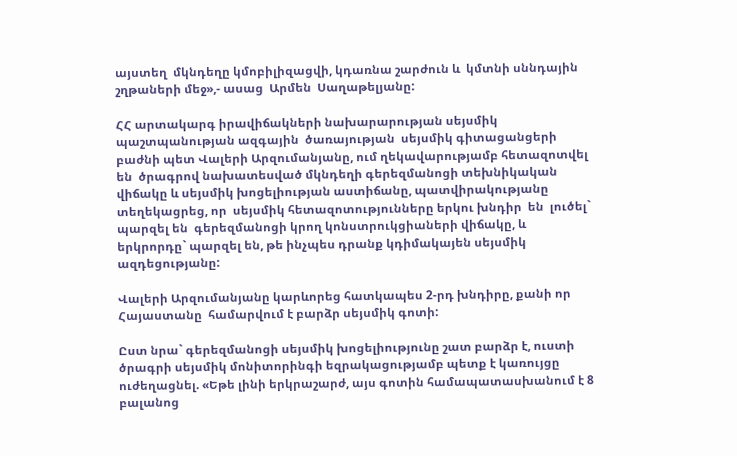այստեղ  մկնդեղը կմոբիլիզացվի, կդառնա շարժուն և  կմտնի սննդային շղթաների մեջ»,- ասաց  Արմեն  Սաղաթելյանը:

ՀՀ արտակարգ իրավիճակների նախարարության սեյսմիկ պաշտպանության ազգային  ծառայության  սեյսմիկ գիտացանցերի բաժնի պետ Վալերի Արզումանյանը, ում ղեկավարությամբ հետազոտվել են  ծրագրով նախատեսված մկնդեղի գերեզմանոցի տեխնիկական վիճակը և սեյսմիկ խոցելիության աստիճանը, պատվիրակությանը տեղեկացրեց, որ  սեյսմիկ հետազոտությունները երկու խնդիր  են  լուծել` պարզել են  գերեզմանոցի կրող կոնստրուկցիաների վիճակը, և երկրորդը` պարզել են, թե ինչպես դրանք կդիմակայեն սեյսմիկ ազդեցությանը:

Վալերի Արզումանյանը կարևորեց հատկապես 2-րդ խնդիրը, քանի որ Հայաստանը  համարվում է բարձր սեյսմիկ գոտի:

Ըստ նրա` գերեզմանոցի սեյսմիկ խոցելիությունը շատ բարձր է, ուստի ծրագրի սեյսմիկ մոնիտորինգի եզրակացությամբ պետք է կառույցը ուժեղացնել. «Եթե լինի երկրաշարժ, այս գոտին համապատասխանում է 8 բալանոց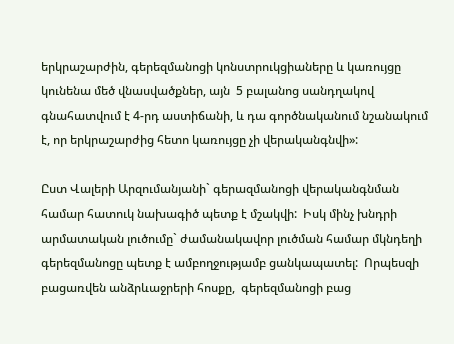երկրաշարժին, գերեզմանոցի կոնստրուկցիաները և կառույցը կունենա մեծ վնասվածքներ, այն  5 բալանոց սանդղակով գնահատվում է 4-րդ աստիճանի, և դա գործնականում նշանակում է, որ երկրաշարժից հետո կառույցը չի վերականգնվի»:

Ըստ Վալերի Արզումանյանի` գերազմանոցի վերականգնման համար հատուկ նախագիծ պետք է մշակվի:  Իսկ մինչ խնդրի արմատական լուծումը` ժամանակավոր լուծման համար մկնդեղի գերեզմանոցը պետք է ամբողջությամբ ցանկապատել:  Որպեսզի բացառվեն անձրևաջրերի հոսքը,  գերեզմանոցի բաց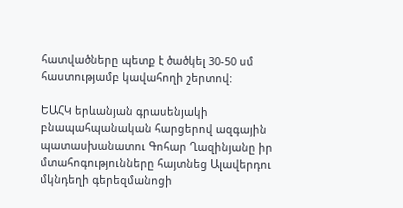հատվածները պետք է ծածկել 30-50 սմ հաստությամբ կավահողի շերտով:

ԵԱՀԿ երևանյան գրասենյակի բնապահպանական հարցերով ազգային պատասխանատու Գոհար Ղազինյանը իր մտահոգությունները հայտնեց Ալավերդու մկնդեղի գերեզմանոցի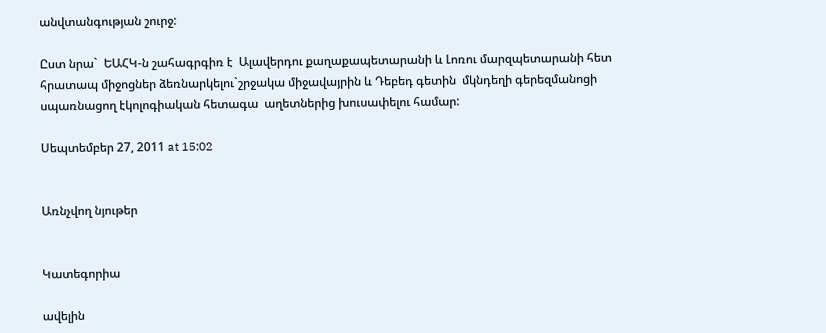անվտանգության շուրջ:

Ըստ նրա`  ԵԱՀԿ-ն շահագրգիռ է  Ալավերդու քաղաքապետարանի և Լոռու մարզպետարանի հետ հրատապ միջոցներ ձեռնարկելու`շրջակա միջավայրին և Դեբեդ գետին  մկնդեղի գերեզմանոցի  սպառնացող էկոլոգիական հետագա  աղետներից խուսափելու համար:

Սեպտեմբեր 27, 2011 at 15:02


Առնչվող նյութեր


Կատեգորիա

ավելին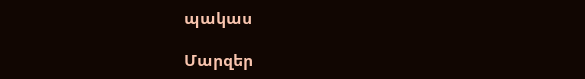պակաս

Մարզեր